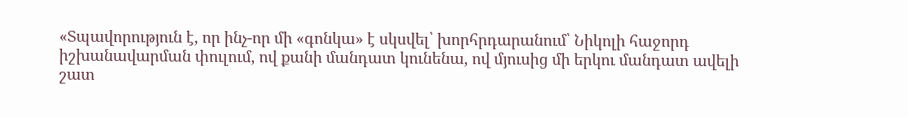«Տպավորություն է, որ ինչ-որ մի «գոնկա» է սկսվել՝ խորհրդարանում՝ Նիկոլի հաջորդ իշխանավարման փուլում, ով քանի մանդատ կունենա, ով մյուսից մի երկու մանդատ ավելի շատ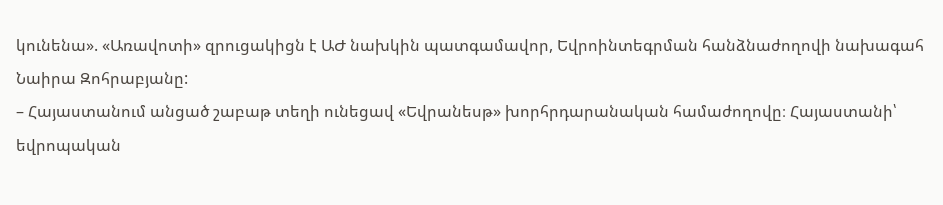կունենա». «Առավոտի» զրուցակիցն է ԱԺ նախկին պատգամավոր, Եվրոինտեգրման հանձնաժողովի նախագահ Նաիրա Զոհրաբյանը:
– Հայաստանում անցած շաբաթ տեղի ունեցավ «Եվրանեսթ» խորհրդարանական համաժողովը։ Հայաստանի՝ եվրոպական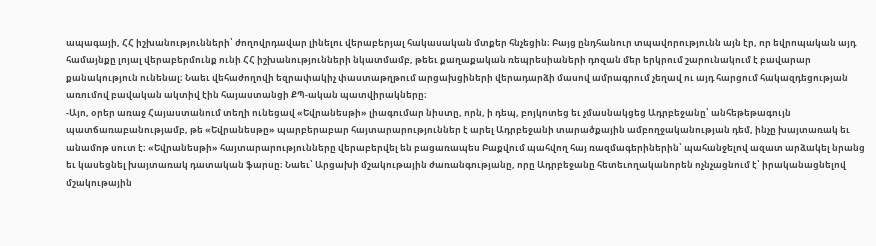ապագայի, ՀՀ իշխանությունների՝ ժողովրդավար լինելու վերաբերյալ հակասական մտքեր հնչեցին։ Բայց ընդհանուր տպավորությունն այն էր, որ եվրոպական այդ համայնքը լոյալ վերաբերմունք ունի ՀՀ իշխանությունների նկատմամբ, թեեւ քաղաքական ռեպրեսիաների դոզան մեր երկրում շարունակում է բավարար քանակություն ունենալ։ Նաեւ վեհաժողովի եզրափակիչ փաստաթղթում արցախցիների վերադարձի մասով ամրագրում չեղավ ու այդ հարցում հակազդեցության առումով բավական ակտիվ էին հայաստանցի ՔՊ-ական պատվիրակները։
-Այո, օրեր առաջ Հայաստանում տեղի ունեցավ «Եվրանեսթի» լիագումար նիստը, որն, ի դեպ, բոյկոտեց եւ չմասնակցեց Ադրբեջանը՝ անհեթեթագույն պատճառաբանությամբ, թե «Եվրանեսթը» պարբերաբար հայտարարություններ է արել Ադրբեջանի տարածքային ամբողջականության դեմ, ինչը խայտառակ եւ անամոթ սուտ է։ «Եվրանեսթի» հայտարարությունները վերաբերվել են բացառապես Բաքվում պահվող հայ ռազմագերիներին՝ պահանջելով ազատ արձակել նրանց եւ կասեցնել խայտառակ դատական ֆարսը։ Նաեւ՝ Արցախի մշակութային ժառանգությանը, որը Ադրբեջանը հետեւողականորեն ոչնչացնում է՝ իրականացնելով մշակութային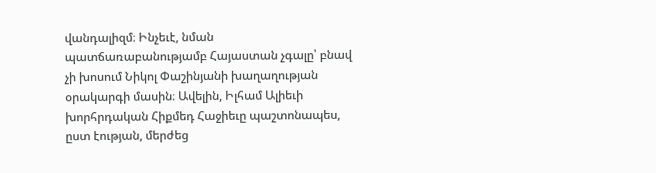վանդալիզմ։ Ինչեւէ, նման պատճառաբանությամբ Հայաստան չգալը՝ բնավ չի խոսում Նիկոլ Փաշինյանի խաղաղության օրակարգի մասին։ Ավելին, Իլհամ Ալիեւի խորհրդական Հիքմեդ Հաջիեւը պաշտոնապես, ըստ էության, մերժեց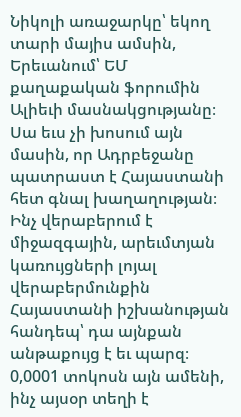Նիկոլի առաջարկը՝ եկող տարի մայիս ամսին, Երեւանում՝ ԵՄ քաղաքական ֆորումին Ալիեւի մասնակցությանը։ Սա եւս չի խոսում այն մասին, որ Ադրբեջանը պատրաստ է Հայաստանի հետ գնալ խաղաղության։
Ինչ վերաբերում է միջազգային, արեւմտյան կառույցների լոյալ վերաբերմունքին Հայաստանի իշխանության հանդեպ՝ դա այնքան անթաքույց է եւ պարզ։ 0,0001 տոկոսն այն ամենի, ինչ այսօր տեղի է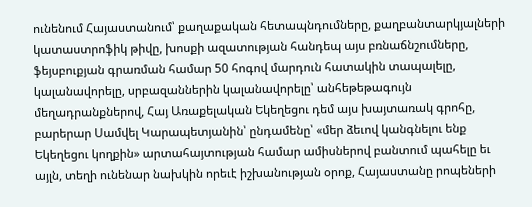ունենում Հայաստանում՝ քաղաքական հետապնդումները, քաղբանտարկյալների կատաստրոֆիկ թիվը, խոսքի ազատության հանդեպ այս բռնաճնշումները, ֆեյսբուքյան գրառման համար 50 հոգով մարդուն հատակին տապալելը, կալանավորելը, սրբազաններին կալանավորելը՝ անհեթեթագույն մեղադրանքներով, Հայ Առաքելական Եկեղեցու դեմ այս խայտառակ գրոհը, բարերար Սամվել Կարապետյանին՝ ընդամենը՝ «մեր ձեւով կանգնելու ենք Եկեղեցու կողքին» արտահայտության համար ամիսներով բանտում պահելը եւ այլն, տեղի ունենար նախկին որեւէ իշխանության օրոք, Հայաստանը րոպեների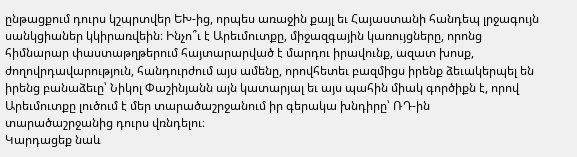ընթացքում դուրս կշպրտվեր ԵԽ-ից, որպես առաջին քայլ եւ Հայաստանի հանդեպ լրջագույն սանկցիաներ կկիրառվեին։ Ինչո՞ւ է Արեւմուտքը, միջազգային կառույցները, որոնց հիմնարար փաստաթղթերում հայտարարված է մարդու իրավունք, ազատ խոսք, ժողովրդավարություն, հանդուրժում այս ամենը, որովհետեւ բազմիցս իրենք ձեւակերպել են իրենց բանաձեւը՝ Նիկոլ Փաշինյանն այն կատարյալ եւ այս պահին միակ գործիքն է, որով Արեւմուտքը լուծում է մեր տարածաշրջանում իր գերակա խնդիրը՝ ՌԴ-ին տարածաշրջանից դուրս վռնդելու։
Կարդացեք նաև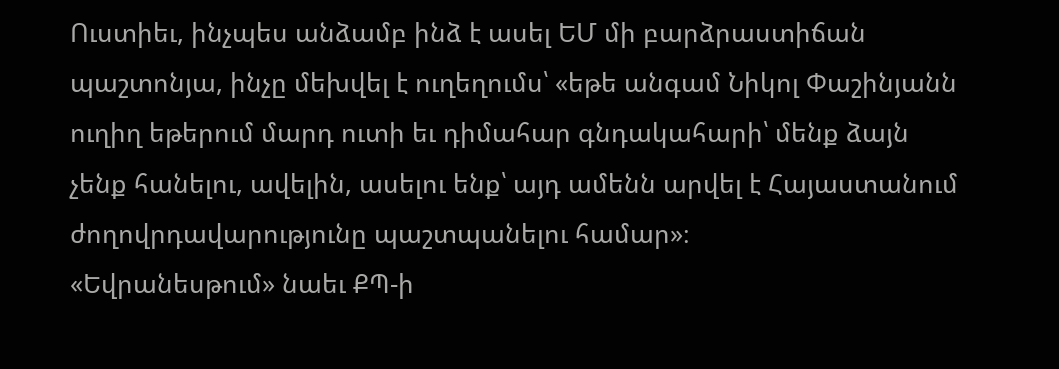Ուստիեւ, ինչպես անձամբ ինձ է ասել ԵՄ մի բարձրաստիճան պաշտոնյա, ինչը մեխվել է ուղեղումս՝ «եթե անգամ Նիկոլ Փաշինյանն ուղիղ եթերում մարդ ուտի եւ դիմահար գնդակահարի՝ մենք ձայն չենք հանելու, ավելին, ասելու ենք՝ այդ ամենն արվել է Հայաստանում ժողովրդավարությունը պաշտպանելու համար»։
«Եվրանեսթում» նաեւ ՔՊ-ի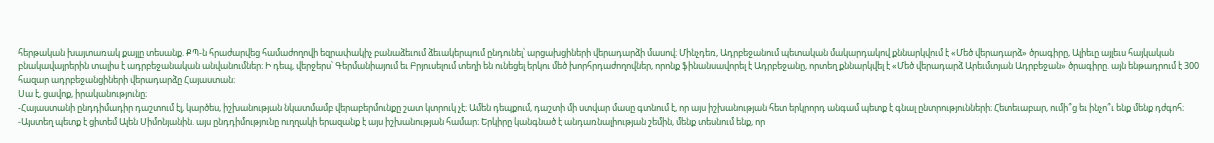հերթական խայտառակ քայլը տեսանք. ՔՊ-ն հրաժարվեց համաժողովի եզրափակիչ բանաձեւում ձեւակերպում ընդունել՝ արցախցիների վերադարձի մասով։ Մինչդեռ, Ադրբեջանում պետական մակարդակով քննարկվում է «Մեծ վերադարձ» ծրագիրը, Ալիեւը այլեւս հայկական բնակավայրերին տալիս է ադրբեջանական անվանումներ։ Ի դեպ, վերջերս՝ Գերմանիայում եւ Բրյուսելում տեղի են ունեցել երկու մեծ խորհրդաժողովներ, որոնք ֆինանսավորել է Ադրբեջանը, որտեղ քննարկվել է «Մեծ վերադարձ Արեւմտյան Ադրբեջան» ծրագիրը. այն ենթադրում է 300 հազար ադրբեջանցիների վերադարձը Հայաստան։
Սա է, ցավոք, իրականությունը։
-Հայաստանի ընդդիմադիր դաշտում էլ, կարծես, իշխանության նկատմամբ վերաբերմունքը շատ կտրուկ չէ։ Ամեն դեպքում, դաշտի մի ստվար մասը գտնում է, որ այս իշխանության հետ երկրորդ անգամ պետք է գնալ ընտրությունների։ Հետեւաբար, ումի՞ց եւ ինչո՞ւ ենք մենք դժգոհ։
-Այստեղ պետք է ցիտեմ Ալեն Սիմոնյանին. այս ընդդիմությունը ուղղակի երազանք է այս իշխանության համար։ Երկիրը կանգնած է անդառնալիության շեմին, մենք տեսնում ենք, որ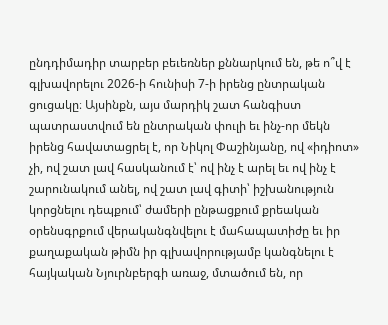ընդդիմադիր տարբեր բեւեռներ քննարկում են, թե ո՞վ է գլխավորելու 2026-ի հունիսի 7-ի իրենց ընտրական ցուցակը։ Այսինքն, այս մարդիկ շատ հանգիստ պատրաստվում են ընտրական փուլի եւ ինչ-որ մեկն իրենց հավատացրել է, որ Նիկոլ Փաշինյանը, ով «իդիոտ» չի, ով շատ լավ հասկանում է՝ ով ինչ է արել եւ ով ինչ է շարունակում անել, ով շատ լավ գիտի՝ իշխանություն կորցնելու դեպքում՝ ժամերի ընթացքում քրեական օրենսգրքում վերականգնվելու է մահապատիժը եւ իր քաղաքական թիմն իր գլխավորությամբ կանգնելու է հայկական Նյուրնբերգի առաջ, մտածում են, որ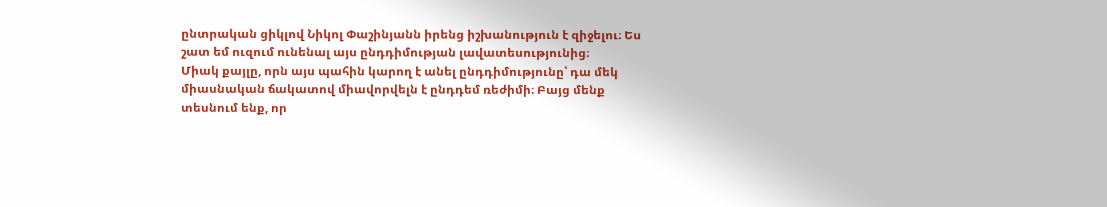ընտրական ցիկլով Նիկոլ Փաշինյանն իրենց իշխանություն է զիջելու։ Ես շատ եմ ուզում ունենալ այս ընդդիմության լավատեսությունից։
Միակ քայլը, որն այս պահին կարող է անել ընդդիմությունը՝ դա մեկ միասնական ճակատով միավորվելն է ընդդեմ ռեժիմի։ Բայց մենք տեսնում ենք, որ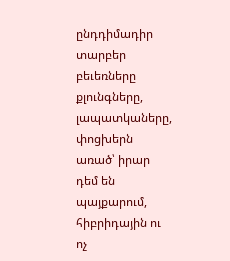ընդդիմադիր տարբեր բեւեռները քլունգները, լապատկաները, փոցխերն առած՝ իրար դեմ են պայքարում, հիբրիդային ու ոչ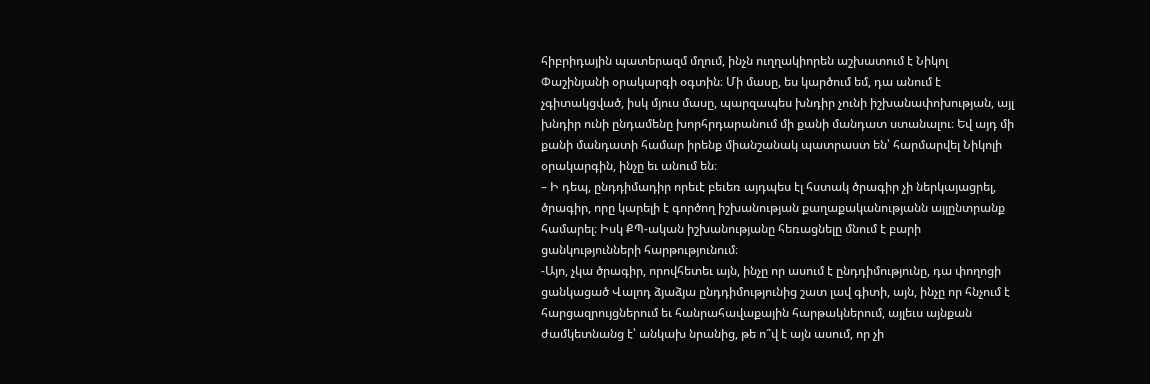հիբրիդային պատերազմ մղում, ինչն ուղղակիորեն աշխատում է Նիկոլ Փաշինյանի օրակարգի օգտին։ Մի մասը, ես կարծում եմ, դա անում է չգիտակցված, իսկ մյուս մասը, պարզապես խնդիր չունի իշխանափոխության, այլ խնդիր ունի ընդամենը խորհրդարանում մի քանի մանդատ ստանալու։ Եվ այդ մի քանի մանդատի համար իրենք միանշանակ պատրաստ են՝ հարմարվել Նիկոլի օրակարգին, ինչը եւ անում են։
– Ի դեպ, ընդդիմադիր որեւէ բեւեռ այդպես էլ հստակ ծրագիր չի ներկայացրել, ծրագիր, որը կարելի է գործող իշխանության քաղաքականությանն այլընտրանք համարել։ Իսկ ՔՊ-ական իշխանությանը հեռացնելը մնում է բարի ցանկությունների հարթությունում։
-Այո, չկա ծրագիր, որովհետեւ այն, ինչը որ ասում է ընդդիմությունը, դա փողոցի ցանկացած Վալոդ ձյաձյա ընդդիմությունից շատ լավ գիտի, այն, ինչը որ հնչում է հարցազրույցներում եւ հանրահավաքային հարթակներում, այլեւս այնքան ժամկետնանց է՝ անկախ նրանից, թե ո՞վ է այն ասում, որ չի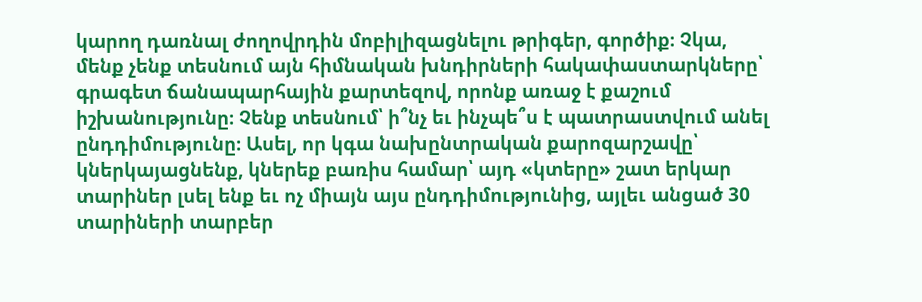կարող դառնալ ժողովրդին մոբիլիզացնելու թրիգեր, գործիք։ Չկա, մենք չենք տեսնում այն հիմնական խնդիրների հակափաստարկները՝ գրագետ ճանապարհային քարտեզով, որոնք առաջ է քաշում իշխանությունը։ Չենք տեսնում՝ ի՞նչ եւ ինչպե՞ս է պատրաստվում անել ընդդիմությունը։ Ասել, որ կգա նախընտրական քարոզարշավը՝ կներկայացնենք, կներեք բառիս համար՝ այդ «կտերը» շատ երկար տարիներ լսել ենք եւ ոչ միայն այս ընդդիմությունից, այլեւ անցած 30 տարիների տարբեր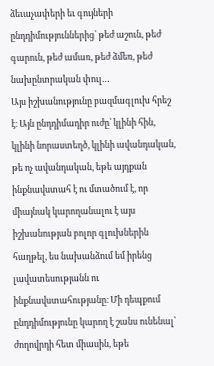ձեւաչափերի եւ գույների ընդդիմություններից՝ թեժ աշուն, թեժ գարուն, թեժ ամառ, թեժ ձմեռ, թեժ նախընտրական փուլ…
Այս իշխանությունը բազմագլուխ հրեշ է։ Այն ընդդիմադիր ուժը՝ կլինի հին, կլինի նորաստեղծ, կլինի ավանդական, թե ոչ ավանդական, եթե այդքան ինքնավստահ է ու մտածում է, որ միայնակ կարողանալու է այս իշխանության բոլոր գլուխներին հաղթել, ես նախանձում եմ իրենց լավատեսությանն ու ինքնավստահությանը։ Մի դեպքում ընդդիմությունը կարող է շանս ունենալ՝ ժողովրդի հետ միասին, եթե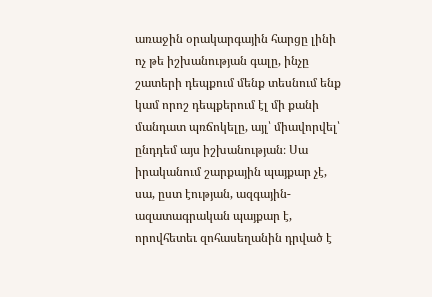առաջին օրակարգային հարցը լինի ոչ թե իշխանության գալը, ինչը շատերի դեպքում մենք տեսնում ենք կամ որոշ դեպքերում էլ մի քանի մանդատ պռճոկելը, այլ՝ միավորվել՝ ընդդեմ այս իշխանության։ Սա իրականում շարքային պայքար չէ, սա, ըստ էության, ազգային-ազատագրական պայքար է, որովհետեւ զոհասեղանին դրված է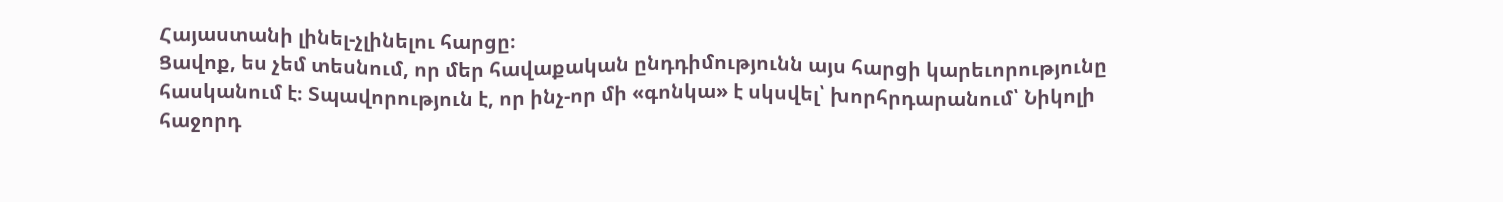Հայաստանի լինել-չլինելու հարցը։
Ցավոք, ես չեմ տեսնում, որ մեր հավաքական ընդդիմությունն այս հարցի կարեւորությունը հասկանում է։ Տպավորություն է, որ ինչ-որ մի «գոնկա» է սկսվել՝ խորհրդարանում՝ Նիկոլի հաջորդ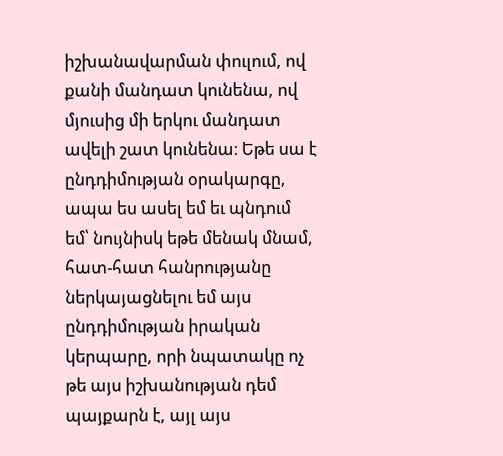իշխանավարման փուլում, ով քանի մանդատ կունենա, ով մյուսից մի երկու մանդատ ավելի շատ կունենա։ Եթե սա է ընդդիմության օրակարգը, ապա ես ասել եմ եւ պնդում եմ՝ նույնիսկ եթե մենակ մնամ, հատ-հատ հանրությանը ներկայացնելու եմ այս ընդդիմության իրական կերպարը, որի նպատակը ոչ թե այս իշխանության դեմ պայքարն է, այլ այս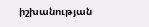իշխանության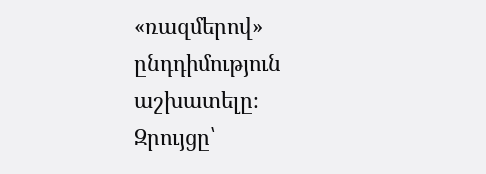«ռազմերով» ընդդիմություն աշխատելը։
Զրույցը՝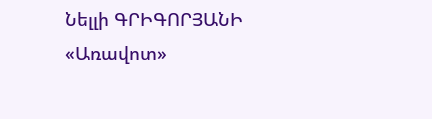Նելլի ԳՐԻԳՈՐՅԱՆԻ
«Առավոտ»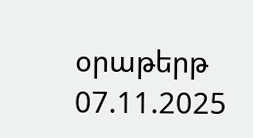օրաթերթ
07.11.2025